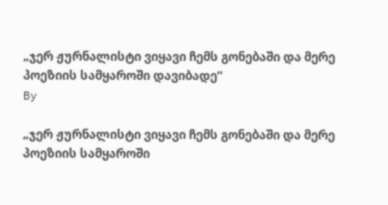„ჯერ ჟურნალისტი ვიყავი ჩემს გონებაში და მერე პოეზიის სამყაროში დავიბადე“
By

„ჯერ ჟურნალისტი ვიყავი ჩემს გონებაში და მერე პოეზიის სამყაროში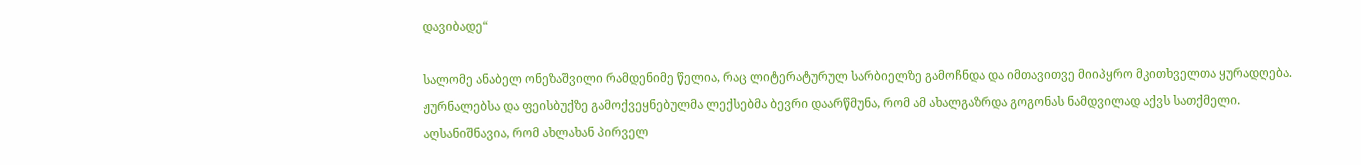დავიბადე“

სალომე ანაბელ ონეზაშვილი რამდენიმე წელია, რაც ლიტერატურულ სარბიელზე გამოჩნდა და იმთავითვე მიიპყრო მკითხველთა ყურადღება. ჟურნალებსა და ფეისბუქზე გამოქვეყნებულმა ლექსებმა ბევრი დაარწმუნა, რომ ამ ახალგაზრდა გოგონას ნამდვილად აქვს სათქმელი. აღსანიშნავია, რომ ახლახან პირველ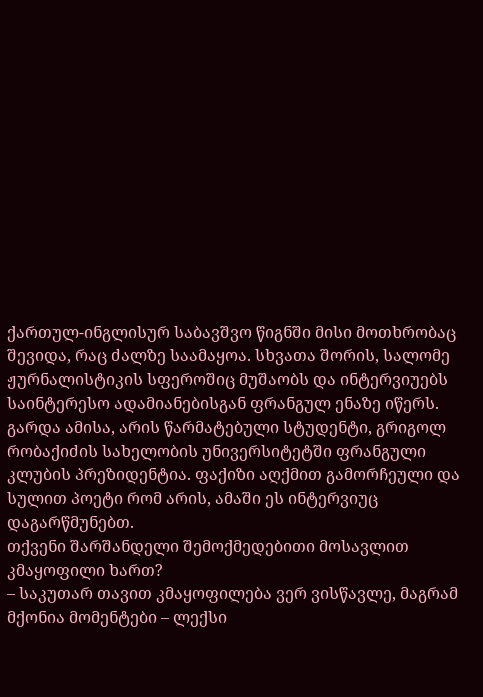ქართულ-ინგლისურ საბავშვო წიგნში მისი მოთხრობაც შევიდა, რაც ძალზე საამაყოა. სხვათა შორის, სალომე ჟურნალისტიკის სფეროშიც მუშაობს და ინტერვიუებს საინტერესო ადამიანებისგან ფრანგულ ენაზე იწერს. გარდა ამისა, არის წარმატებული სტუდენტი, გრიგოლ რობაქიძის სახელობის უნივერსიტეტში ფრანგული კლუბის პრეზიდენტია. ფაქიზი აღქმით გამორჩეული და სულით პოეტი რომ არის, ამაში ეს ინტერვიუც დაგარწმუნებთ.
თქვენი შარშანდელი შემოქმედებითი მოსავლით კმაყოფილი ხართ?
– საკუთარ თავით კმაყოფილება ვერ ვისწავლე, მაგრამ მქონია მომენტები – ლექსი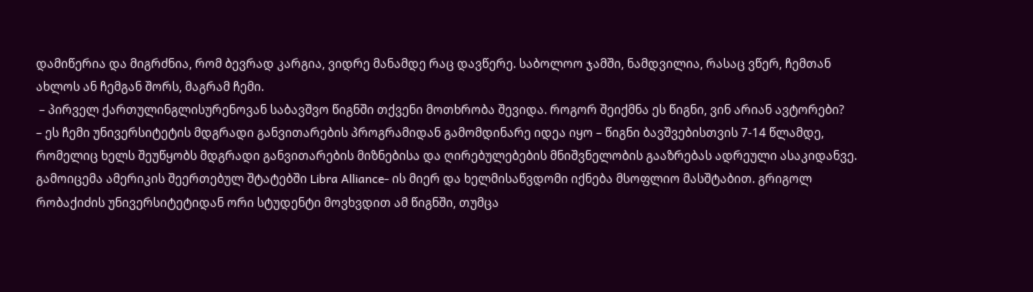დამიწერია და მიგრძნია, რომ ბევრად კარგია, ვიდრე მანამდე რაც დავწერე. საბოლოო ჯამში, ნამდვილია, რასაც ვწერ, ჩემთან ახლოს ან ჩემგან შორს, მაგრამ ჩემი.
 – პირველ ქართულინგლისურენოვან საბავშვო წიგნში თქვენი მოთხრობა შევიდა. როგორ შეიქმნა ეს წიგნი, ვინ არიან ავტორები?
– ეს ჩემი უნივერსიტეტის მდგრადი განვითარების პროგრამიდან გამომდინარე იდეა იყო – წიგნი ბავშვებისთვის 7-14 წლამდე, რომელიც ხელს შეუწყობს მდგრადი განვითარების მიზნებისა და ღირებულებების მნიშვნელობის გააზრებას ადრეული ასაკიდანვე. გამოიცემა ამერიკის შეერთებულ შტატებში Libra Alliance- ის მიერ და ხელმისაწვდომი იქნება მსოფლიო მასშტაბით. გრიგოლ რობაქიძის უნივერსიტეტიდან ორი სტუდენტი მოვხვდით ამ წიგნში, თუმცა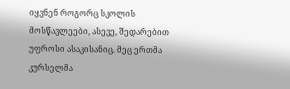იყვნენ როგორც სკოლის მოსწავლეები, ასევე, შედარებით უფროსი ასაკისანიც. მეც ერთმა კურსელმა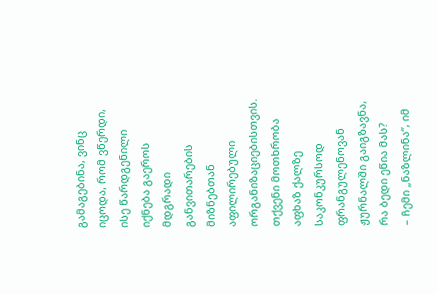გამაგებინა, ვინც იცოდა, რომ ვწერდი, ისე წარდგენილი იქნება გაეროს მდგრადი განვითარების მიზნებთან აფილირებული ორგანიზაციებისთვის.
თქვენი მოთხრობა აფხაზ ქალზე საკონკურსოდ ფრანგულენოვან ჟურნალში გაიგზავნა, რა ბედი ეწია მას?
– ჩემი „ნაზლინა“, იმ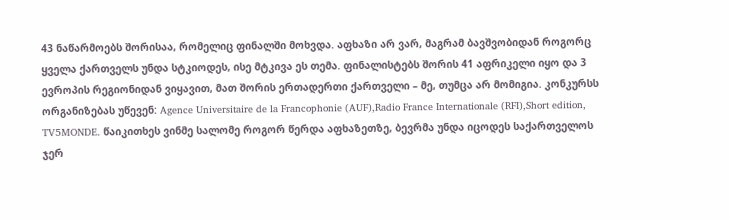43 ნაწარმოებს შორისაა, რომელიც ფინალში მოხვდა. აფხაზი არ ვარ, მაგრამ ბავშვობიდან როგორც ყველა ქართველს უნდა სტკიოდეს, ისე მტკივა ეს თემა. ფინალისტებს შორის 41 აფრიკელი იყო და 3 ევროპის რეგიონიდან ვიყავით, მათ შორის ერთადერთი ქართველი – მე, თუმცა არ მომიგია. კონკურსს ორგანიზებას უწევენ: Agence Universitaire de la Francophonie (AUF),Radio France Internationale (RFI),Short edition, TV5MONDE. წაიკითხეს ვინმე სალომე როგორ წერდა აფხაზეთზე, ბევრმა უნდა იცოდეს საქართველოს ჯერ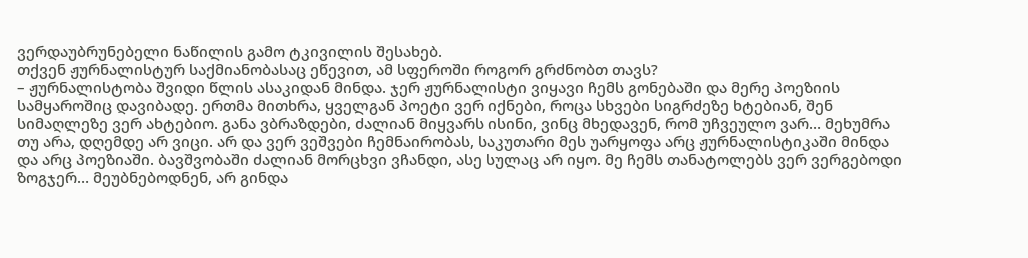ვერდაუბრუნებელი ნაწილის გამო ტკივილის შესახებ.
თქვენ ჟურნალისტურ საქმიანობასაც ეწევით, ამ სფეროში როგორ გრძნობთ თავს?
– ჟურნალისტობა შვიდი წლის ასაკიდან მინდა. ჯერ ჟურნალისტი ვიყავი ჩემს გონებაში და მერე პოეზიის სამყაროშიც დავიბადე. ერთმა მითხრა, ყველგან პოეტი ვერ იქნები, როცა სხვები სიგრძეზე ხტებიან, შენ სიმაღლეზე ვერ ახტებიო. განა ვბრაზდები, ძალიან მიყვარს ისინი, ვინც მხედავენ, რომ უჩვეულო ვარ… მეხუმრა თუ არა, დღემდე არ ვიცი. არ და ვერ ვეშვები ჩემნაირობას, საკუთარი მეს უარყოფა არც ჟურნალისტიკაში მინდა და არც პოეზიაში. ბავშვობაში ძალიან მორცხვი ვჩანდი, ასე სულაც არ იყო. მე ჩემს თანატოლებს ვერ ვერგებოდი ზოგჯერ… მეუბნებოდნენ, არ გინდა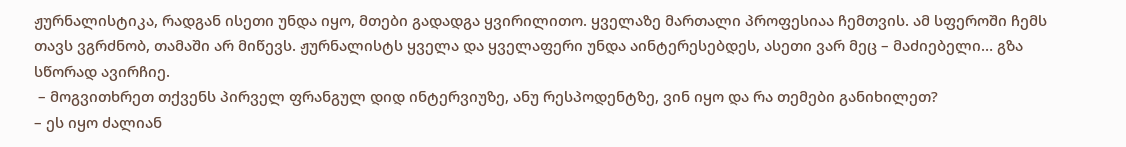ჟურნალისტიკა, რადგან ისეთი უნდა იყო, მთები გადადგა ყვირილითო. ყველაზე მართალი პროფესიაა ჩემთვის. ამ სფეროში ჩემს თავს ვგრძნობ, თამაში არ მიწევს. ჟურნალისტს ყველა და ყველაფერი უნდა აინტერესებდეს, ასეთი ვარ მეც – მაძიებელი… გზა სწორად ავირჩიე.
 – მოგვითხრეთ თქვენს პირველ ფრანგულ დიდ ინტერვიუზე, ანუ რესპოდენტზე, ვინ იყო და რა თემები განიხილეთ?
– ეს იყო ძალიან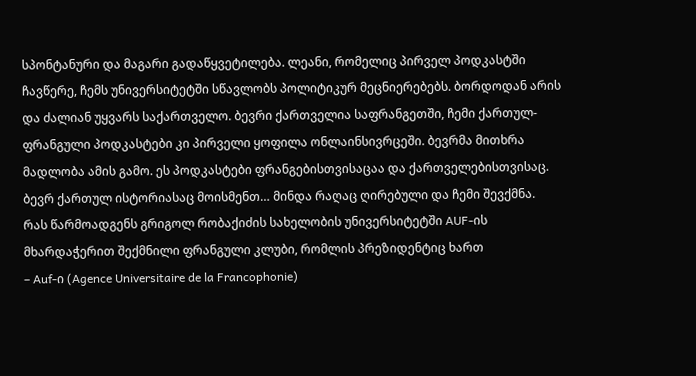სპონტანური და მაგარი გადაწყვეტილება. ლეანი, რომელიც პირველ პოდკასტში ჩავწერე, ჩემს უნივერსიტეტში სწავლობს პოლიტიკურ მეცნიერებებს. ბორდოდან არის და ძალიან უყვარს საქართველო. ბევრი ქართველია საფრანგეთში, ჩემი ქართულ- ფრანგული პოდკასტები კი პირველი ყოფილა ონლაინსივრცეში. ბევრმა მითხრა მადლობა ამის გამო. ეს პოდკასტები ფრანგებისთვისაცაა და ქართველებისთვისაც. ბევრ ქართულ ისტორიასაც მოისმენთ… მინდა რაღაც ღირებული და ჩემი შევქმნა.
რას წარმოადგენს გრიგოლ რობაქიძის სახელობის უნივერსიტეტში AUF-ის მხარდაჭერით შექმნილი ფრანგული კლუბი, რომლის პრეზიდენტიც ხართ
– Auf-ი (Agence Universitaire de la Francophonie)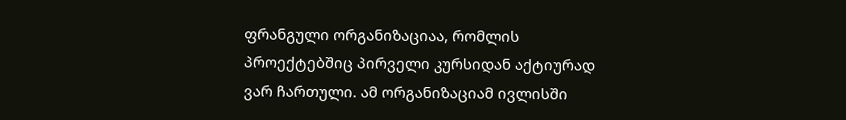ფრანგული ორგანიზაციაა, რომლის პროექტებშიც პირველი კურსიდან აქტიურად ვარ ჩართული. ამ ორგანიზაციამ ივლისში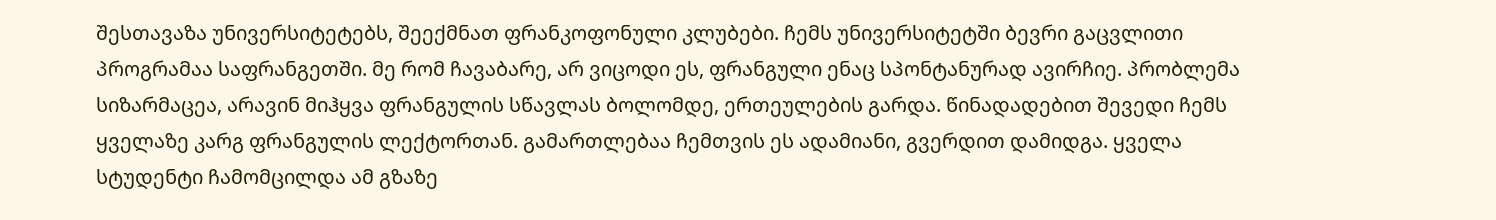შესთავაზა უნივერსიტეტებს, შეექმნათ ფრანკოფონული კლუბები. ჩემს უნივერსიტეტში ბევრი გაცვლითი პროგრამაა საფრანგეთში. მე რომ ჩავაბარე, არ ვიცოდი ეს, ფრანგული ენაც სპონტანურად ავირჩიე. პრობლემა სიზარმაცეა, არავინ მიჰყვა ფრანგულის სწავლას ბოლომდე, ერთეულების გარდა. წინადადებით შევედი ჩემს ყველაზე კარგ ფრანგულის ლექტორთან. გამართლებაა ჩემთვის ეს ადამიანი, გვერდით დამიდგა. ყველა სტუდენტი ჩამომცილდა ამ გზაზე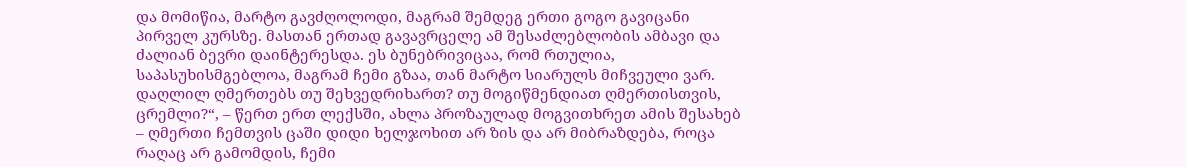და მომიწია, მარტო გავძღოლოდი, მაგრამ შემდეგ ერთი გოგო გავიცანი პირველ კურსზე. მასთან ერთად გავავრცელე ამ შესაძლებლობის ამბავი და ძალიან ბევრი დაინტერესდა. ეს ბუნებრივიცაა, რომ რთულია, საპასუხისმგებლოა, მაგრამ ჩემი გზაა, თან მარტო სიარულს მიჩვეული ვარ.
დაღლილ ღმერთებს თუ შეხვედრიხართ? თუ მოგიწმენდიათ ღმერთისთვის, ცრემლი?“, – წერთ ერთ ლექსში, ახლა პროზაულად მოგვითხრეთ ამის შესახებ
– ღმერთი ჩემთვის ცაში დიდი ხელჯოხით არ ზის და არ მიბრაზდება, როცა რაღაც არ გამომდის, ჩემი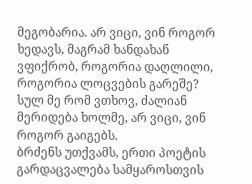მეგობარია. არ ვიცი, ვინ როგორ ხედავს, მაგრამ ხანდახან ვფიქრობ, როგორია დაღლილი, როგორია ლოცვების გარეშე? სულ მე რომ ვთხოვ, ძალიან მერიდება ხოლმე, არ ვიცი, ვინ როგორ გაიგებს.
ბრძენს უთქვამს, ერთი პოეტის გარდაცვალება სამყაროსთვის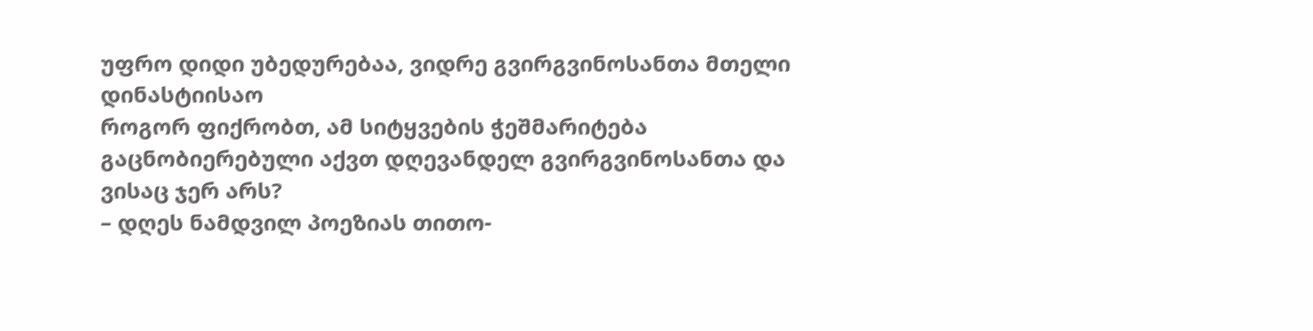უფრო დიდი უბედურებაა, ვიდრე გვირგვინოსანთა მთელი დინასტიისაო
როგორ ფიქრობთ, ამ სიტყვების ჭეშმარიტება გაცნობიერებული აქვთ დღევანდელ გვირგვინოსანთა და ვისაც ჯერ არს?
– დღეს ნამდვილ პოეზიას თითო-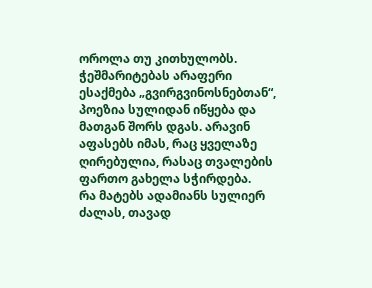ოროლა თუ კითხულობს. ჭეშმარიტებას არაფერი ესაქმება „გვირგვინოსნებთან“, პოეზია სულიდან იწყება და მათგან შორს დგას. არავინ აფასებს იმას, რაც ყველაზე ღირებულია, რასაც თვალების ფართო გახელა სჭირდება.
რა მატებს ადამიანს სულიერ ძალას, თავად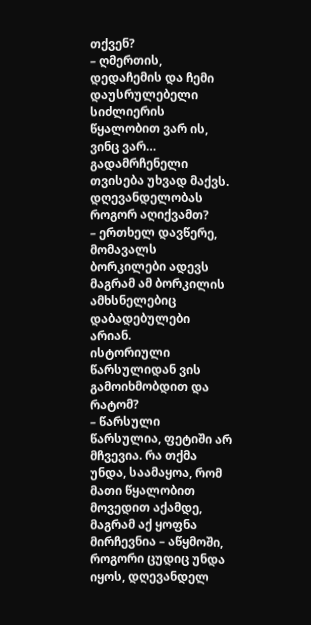თქვენ?
– ღმერთის, დედაჩემის და ჩემი დაუსრულებელი სიძლიერის წყალობით ვარ ის, ვინც ვარ… გადამრჩენელი თვისება უხვად მაქვს.
დღევანდელობას როგორ აღიქვამთ?
– ერთხელ დავწერე, მომავალს ბორკილები ადევს მაგრამ ამ ბორკილის ამხსნელებიც დაბადებულები არიან.
ისტორიული წარსულიდან ვის გამოიხმობდით და რატომ?
– წარსული წარსულია, ფეტიში არ მჩვევია. რა თქმა უნდა, საამაყოა, რომ მათი წყალობით მოვედით აქამდე, მაგრამ აქ ყოფნა მირჩევნია – აწყმოში, როგორი ცუდიც უნდა იყოს, დღევანდელ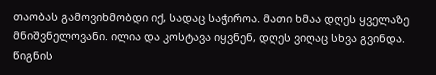თაობას გამოვიხმობდი იქ, სადაც საჭიროა. მათი ხმაა დღეს ყველაზე მნიშვნელოვანი. ილია და კოსტავა იყვნენ, დღეს ვიღაც სხვა გვინდა.
წიგნის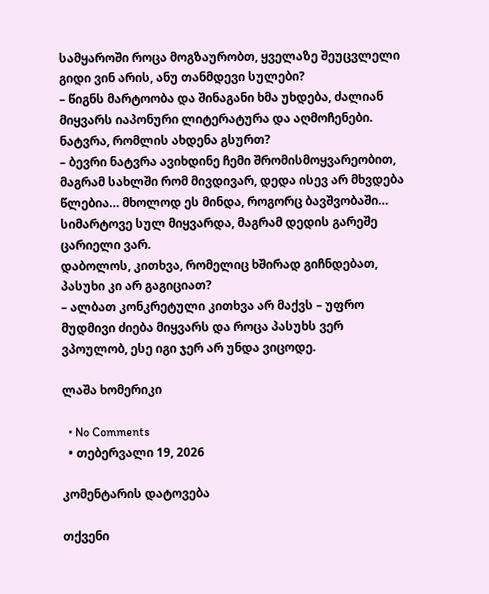სამყაროში როცა მოგზაურობთ, ყველაზე შეუცვლელი გიდი ვინ არის, ანუ თანმდევი სულები?
– წიგნს მარტოობა და შინაგანი ხმა უხდება, ძალიან მიყვარს იაპონური ლიტერატურა და აღმოჩენები.
ნატვრა, რომლის ახდენა გსურთ?
– ბევრი ნატვრა ავიხდინე ჩემი შრომისმოყვარეობით, მაგრამ სახლში რომ მივდივარ, დედა ისევ არ მხვდება წლებია… მხოლოდ ეს მინდა, როგორც ბავშვობაში… სიმარტოვე სულ მიყვარდა, მაგრამ დედის გარეშე ცარიელი ვარ.
დაბოლოს, კითხვა, რომელიც ხშირად გიჩნდებათ, პასუხი კი არ გაგიციათ?
– ალბათ კონკრეტული კითხვა არ მაქვს – უფრო მუდმივი ძიება მიყვარს და როცა პასუხს ვერ ვპოულობ, ესე იგი ჯერ არ უნდა ვიცოდე.

ლაშა ხომერიკი

  • No Comments
  • თებერვალი 19, 2026

კომენტარის დატოვება

თქვენი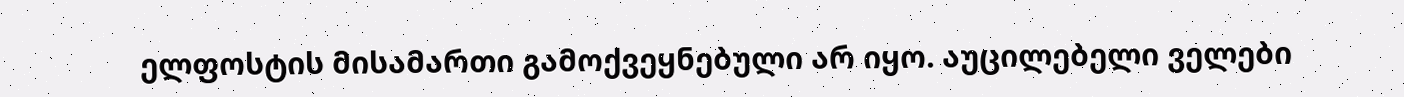ელფოსტის მისამართი გამოქვეყნებული არ იყო. აუცილებელი ველები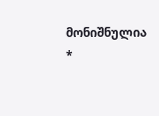მონიშნულია *